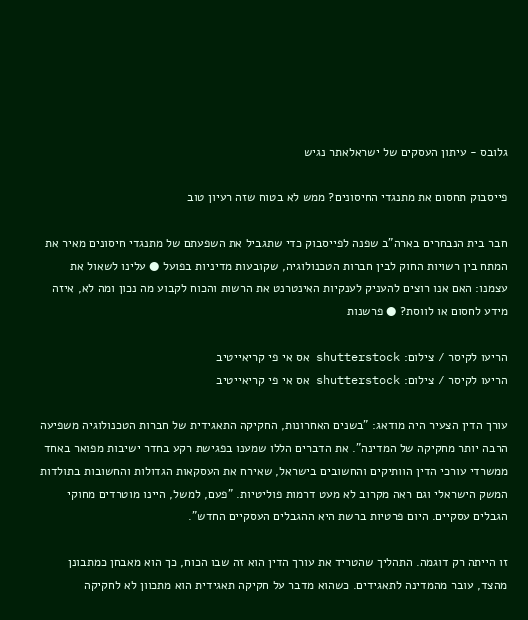גלובס - עיתון העסקים של ישראלאתר נגיש

פייסבוק תחסום את מתנגדי החיסונים? ממש לא בטוח שזה רעיון טוב

חבר בית הנבחרים בארה"ב שפנה לפייסבוק כדי שתגביל את השפעתם של מתנגדי חיסונים מאיר את המתח בין רשויות החוק לבין חברות הטכנולוגיה, שקובעות מדיניות בפועל ● עלינו לשאול את עצמנו: האם אנו רוצים להעניק לענקיות האינטרנט את הרשות והכוח לקבוע מה נכון ומה לא, איזה מידע לחסום או לווסת? ● פרשנות

הריעו לקיסר / צילום: shutterstock אס אי פי קריאייטיב
הריעו לקיסר / צילום: shutterstock אס אי פי קריאייטיב

עורך הדין הצעיר היה מודאג: "בשנים האחרונות, החקיקה התאגידית של חברות הטכנולוגיה משפיעה הרבה יותר מחקיקה של המדינה". את הדברים הללו שמענו בפגישת רקע בחדר ישיבות מפואר באחד ממשרדי עורכי הדין הוותיקים והחשובים בישראל, שאירח את העסקאות הגדולות והחשובות בתולדות המשק הישראלי וגם ראה מקרוב לא מעט דרמות פוליטיות. "פעם, למשל, היינו מוטרדים מחוקי הגבלים עסקיים. היום פרטיות ברשת היא ההגבלים העסקיים החדש".

זו הייתה רק דוגמה. התהליך שהטריד את עורך הדין הוא זה שבו הכוח, כך הוא מאבחן כמתבונן מהצד, עובר מהמדינה לתאגידים. כשהוא מדבר על חקיקה תאגידית הוא מתכוון לא לחקיקה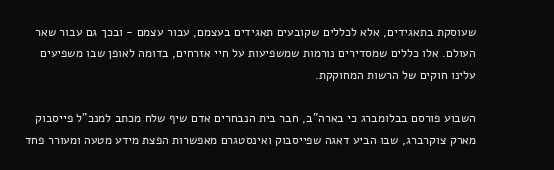שעוסקת בתאגידים, אלא לכללים שקובעים תאגידים בעצמם, עבור עצמם - ובכך גם עבור שאר העולם. אלו כללים שמסדירים נורמות שמשפיעות על חיי אזרחים, בדומה לאופן שבו משפיעים עלינו חוקים של הרשות המחוקקת.

השבוע פורסם בבלומברג כי בארה"ב, חבר בית הנבחרים אדם שיף שלח מכתב למנכ"ל פייסבוק מארק צוקרברג, שבו הביע דאגה שפייסבוק ואינסטגרם מאפשרות הפצת מידע מטעה ומעורר פחד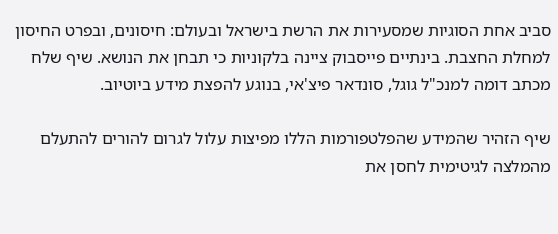סביב אחת הסוגיות שמסעירות את הרשת בישראל ובעולם: חיסונים, ובפרט החיסון למחלת החצבת. בינתיים פייסבוק ציינה בלקוניות כי תבחן את הנושא. שיף שלח מכתב דומה למנכ"ל גוגל, סונדאר פיצ'אי, בנוגע להפצת מידע ביוטיוב.

שיף הזהיר שהמידע שהפלטפורמות הללו מפיצות עלול לגרום להורים להתעלם מהמלצה לגיטימית לחסן את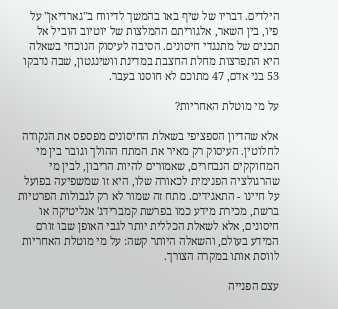הילדים. דבריו של שיף באו בהמשך לדיווח ב"גארדיאן" על פיו, בין השאר, אלגוריתם ההמלצות של יוטיוב הוביל אל תכנים של מתנגדי חיסונים. הסיבה לעיסוק הנוכחי בשאלה היא התפרצות מחלת החצבת במדינת וושינגטון, שבה נדבקו 53 בני אדם, 47 מתוכם לא חוסנו בעבר.

על מי מוטלת האחריות?

אלא שהדיון הספציפי בשאלת החיסונים מפספס את הנקודה לחלוטין. העיסוק רק מאיר את המתח ההולך וגובר בין מי המחוקקים הנבחרים, שאמורים להיות הריבון, לבין מי שהרגולציה הפנימית לכאורה שלו, היא זו שמשפיעה בפועל על חיינו - התאגידים. מתח זה שמור לא רק לגבולות הפרטיות ברשת, מכירת מידע כמו בפרשת קמברידג' אנליטיקה או חיסונים, אלא לשאלת הכללית יותר לגבי האופן שבו זורם המידע בעולם, והשאלה היותר קשה: על מי מוטלת האחריות לווסת אותו במקרה הצורך.

עצם הפנייה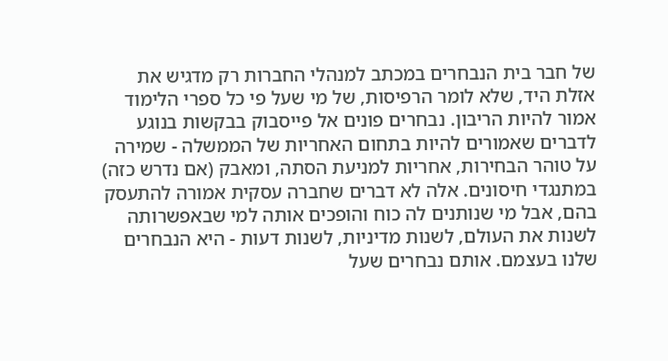של חבר בית הנבחרים במכתב למנהלי החברות רק מדגיש את אזלת היד, שלא לומר הרפיסות, של מי שעל פי כל ספרי הלימוד אמור להיות הריבון. נבחרים פונים אל פייסבוק בבקשות בנוגע לדברים שאמורים להיות בתחום האחריות של הממשלה - שמירה על טוהר הבחירות, אחריות למניעת הסתה, ומאבק (אם נדרש כזה) במתנגדי חיסונים. אלה לא דברים שחברה עסקית אמורה להתעסק בהם, אבל מי שנותנים לה כוח והופכים אותה למי שבאפשרותה לשנות את העולם, לשנות מדיניות, לשנות דעות - היא הנבחרים שלנו בעצמם. אותם נבחרים שעל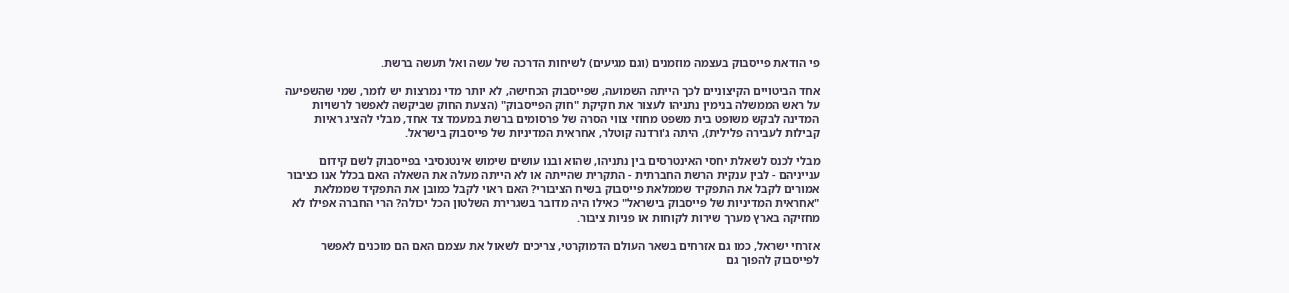פי הודאת פייסבוק בעצמה מוזמנים (וגם מגיעים) לשיחות הדרכה של עשה ואל תעשה ברשת.

אחד הביטויים הקיצוניים לכך הייתה השמועה, שפייסבוק הכחישה, לא יותר מדי נמרצות יש לומר, שמי שהשפיעה על ראש הממשלה בנימין נתניהו לעצור את חקיקת "חוק הפייסבוק" (הצעת החוק שביקשה לאפשר לרשויות המדינה לבקש משופט בית משפט מחוזי צווי הסרה של פרסומים ברשת במעמד צד אחד, מבלי להציג ראיות קבילות לעבירה פלילית), היתה ג'ורדנה קוטלר, אחראית המדיניות של פייסבוק בישראל.

מבלי לכנס לשאלת יחסי האינטרסים בין נתניהו, שהוא ובנו עושים שימוש אינטנסיבי בפייסבוק לשם קידום ענייניהם - לבין ענקית הרשת החברתית - התקרית שהייתה או לא הייתה מעלה את השאלה האם בכלל אנו כציבור אמורים לקבל את התפקיד שממלאת פייסבוק בשיח הציבורי? האם ראוי לקבל כמובן את התפקיד שממלאת "אחראית המדיניות של פייסבוק בישראל" כאילו היה מדובר בשגרירת השלטון הכל יכולה? הרי החברה אפילו לא מחזיקה בארץ מערך שירות לקוחות או פניות ציבור.

אזרחי ישראל, כמו גם אזרחים בשאר העולם הדמוקרטי, צריכים לשאול את עצמם האם הם מוכנים לאפשר לפייסבוק להפוך גם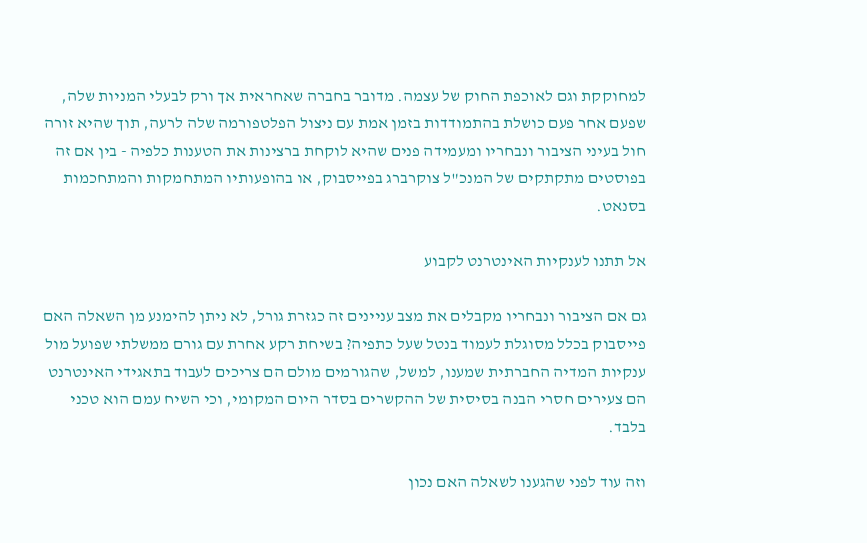למחוקקת וגם לאוכפת החוק של עצמה. מדובר בחברה שאחראית אך ורק לבעלי המניות שלה, שפעם אחר פעם כושלת בהתמודדות בזמן אמת עם ניצול הפלטפורמה שלה לרעה, תוך שהיא זורה חול בעיני הציבור ונבחריו ומעמידה פנים שהיא לוקחת ברצינות את הטענות כלפיה - בין אם זה בפוסטים מתקתקים של המנכ"ל צוקרברג בפייסבוק, או בהופעותיו המתחמקות והמתחכמות בסנאט.

אל תתנו לענקיות האינטרנט לקבוע

גם אם הציבור ונבחריו מקבלים את מצב עניינים זה כגזרת גורל, לא ניתן להימנע מן השאלה האם פייסבוק בכלל מסוגלת לעמוד בנטל שעל כתפיה? בשיחת רקע אחרת עם גורם ממשלתי שפועל מול ענקיות המדיה החברתית שמענו, למשל, שהגורמים מולם הם צריכים לעבוד בתאגידי האינטרנט הם צעירים חסרי הבנה בסיסית של ההקשרים בסדר היום המקומי, וכי השיח עמם הוא טכני בלבד.

וזה עוד לפני שהגענו לשאלה האם נכון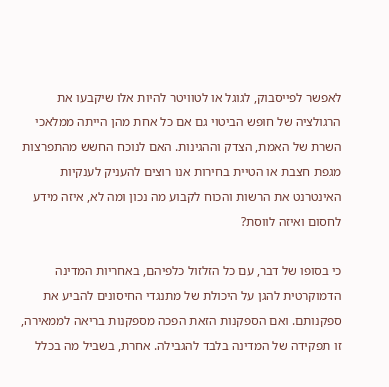לאפשר לפייסבוק, לגוגל או לטוויטר להיות אלו שיקבעו את הרגולציה של חופש הביטוי גם אם כל אחת מהן הייתה ממלאכי השרת של האמת, הצדק וההגינות. האם לנוכח החשש מהתפרצות מגפת חצבת או הטיית בחירות אנו רוצים להעניק לענקיות האינטרנט את הרשות והכוח לקבוע מה נכון ומה לא, איזה מידע לחסום ואיזה לווסת?

כי בסופו של דבר, עם כל הזלזול כלפיהם, באחריות המדינה הדמוקרטית להגן על היכולת של מתנגדי החיסונים להביע את ספקנותם. ואם הספקנות הזאת הפכה מספקנות בריאה לממאירה, זו תפקידה של המדינה בלבד להגבילה. אחרת, בשביל מה בכלל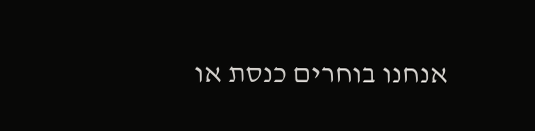אנחנו בוחרים כנסת או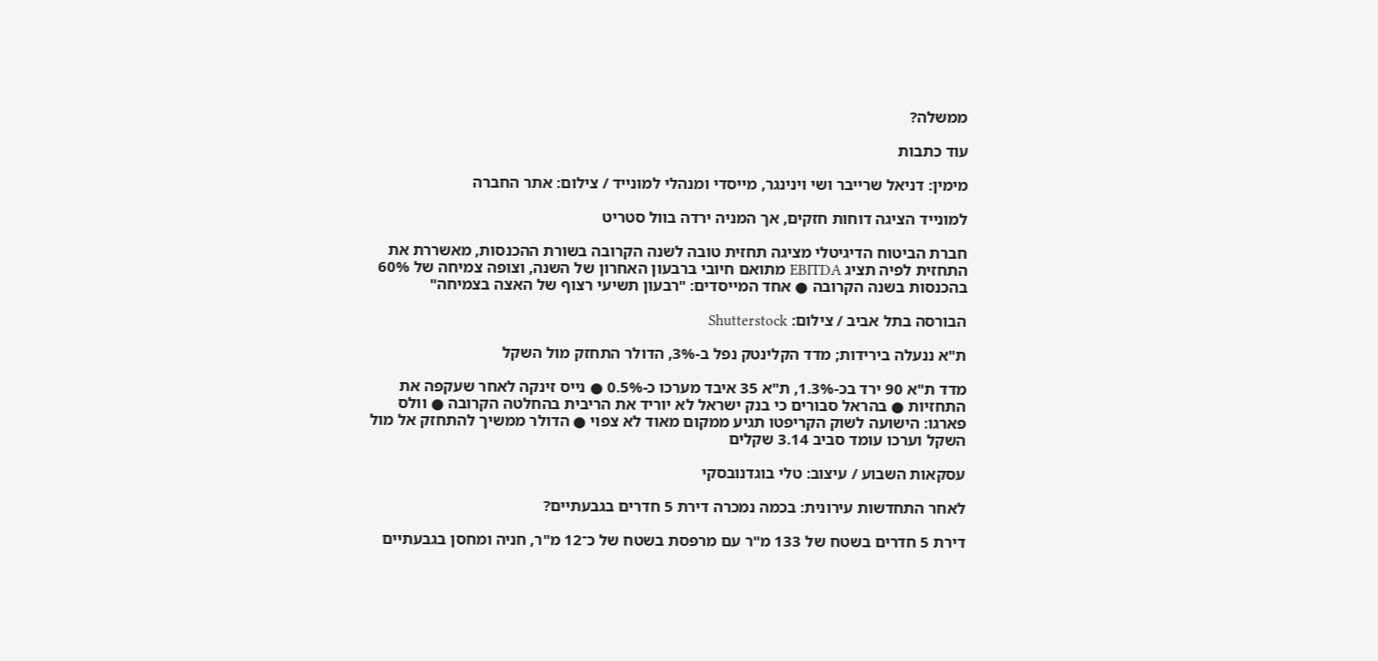ממשלה?

עוד כתבות

מימין: דניאל שרייבר ושי וינינגר, מייסדי ומנהלי למונייד / צילום: אתר החברה

למונייד הציגה דוחות חזקים, אך המניה ירדה בוול סטריט

חברת הביטוח הדיגיטלי מציגה תחזית טובה לשנה הקרובה בשורת ההכנסות, מאשררת את התחזית לפיה תציג EBITDA מתואם חיובי ברבעון האחרון של השנה, וצופה צמיחה של 60% בהכנסות בשנה הקרובה ● אחד המייסדים: "רבעון תשיעי רצוף של האצה בצמיחה"

הבורסה בתל אביב / צילום: Shutterstock

ת"א ננעלה בירידות; מדד הקלינטק נפל ב-3%, הדולר התחזק מול השקל

מדד ת"א 90 ירד בכ-1.3%, ת"א 35 איבד מערכו כ-0.5% ● נייס זינקה לאחר שעקפה את התחזיות ● בהראל סבורים כי בנק ישראל לא יוריד את הריבית בהחלטה הקרובה ● וולס פארגו: הישועה לשוק הקריפטו תגיע ממקום מאוד לא צפוי ● הדולר ממשיך להתחזק אל מול השקל וערכו עומד סביב 3.14 שקלים

עסקאות השבוע / עיצוב: טלי בוגדנובסקי

לאחר התחדשות עירונית: בכמה נמכרה דירת 5 חדרים בגבעתיים?

דירת 5 חדרים בשטח של 133 מ"ר עם מרפסת בשטח של כ־12 מ"ר, חניה ומחסן בגבעתיים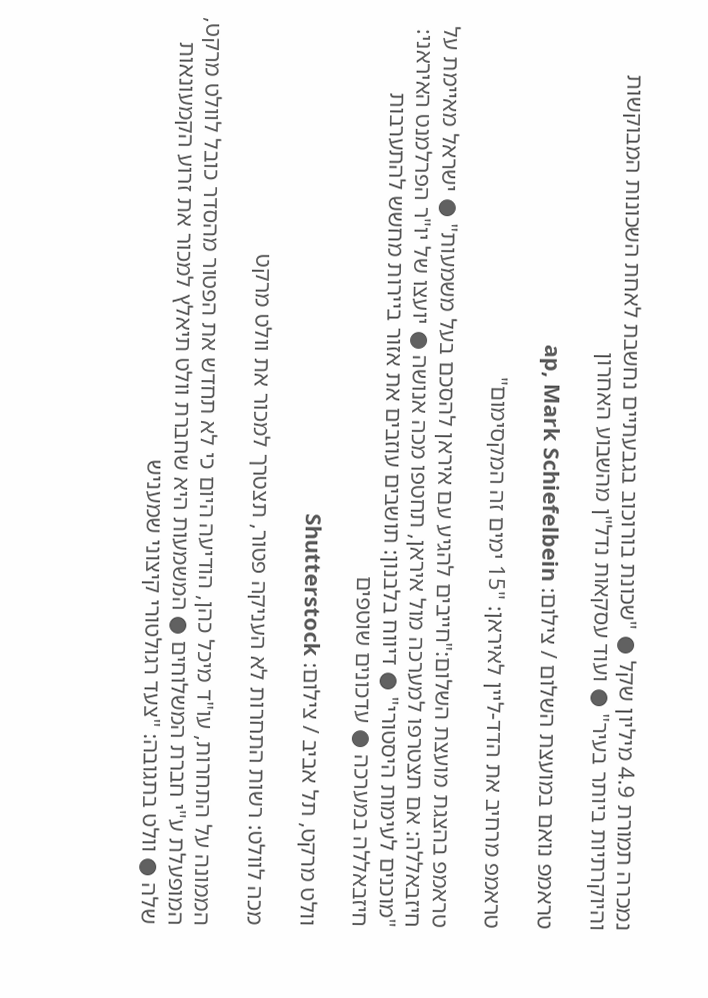נמכרה תמורת 4.9 מיליון שקל ● "שכונת בורוכוב בגבעתיים נחשבת לאחת השכונות המבוקשות והיוקרתיות ביותר בעיר" ● ועוד עסקאות נדל"ן מהשבוע האחרון

טראמפ נואם במועצת השלום / צילום: ap, Mark Schiefelbein

טראמפ מרחיב את הדד-ליין לאיראן: "15 ימים זה המקסימום"

טראמפ בהצגת מועצת השלום:"חייבים להגיע עם איראן להסכם בעל משמעות" ● ישראל מאיימת על חיזבאללה: אם תצטרפו למערכה מול איראן, תחטפו מכה אנושה ● יועצו של יו"ר הפרלמנט האיראני: "מוכנים לעימות היסטורי" ● דיווח בלבנון: תושבים עוזבים את אזור ביירות מחשש להתערבות חיזבאללה במערכה ● עדכונים שוטפים

וולט מרקט, תל אביב / צילום: Shutterstock

מכה לוולט: רשות התחרות לא העניקה פטור, תצטרך למכור את וולט מרקט

הממונה על התחרות, עו"ד מיכל כהן, הודיעה היום כי לא תחדש את הפטור מהסדר כובל לוולט מרקט, המופעלת ע"י חברת המשלוחים ● המשמעות היא שחברת וולט תיאלץ למכור את זרוע הקמעונאות שלה ● וולט בתגובה: "צעד רגולטורי קיצוני שמעניש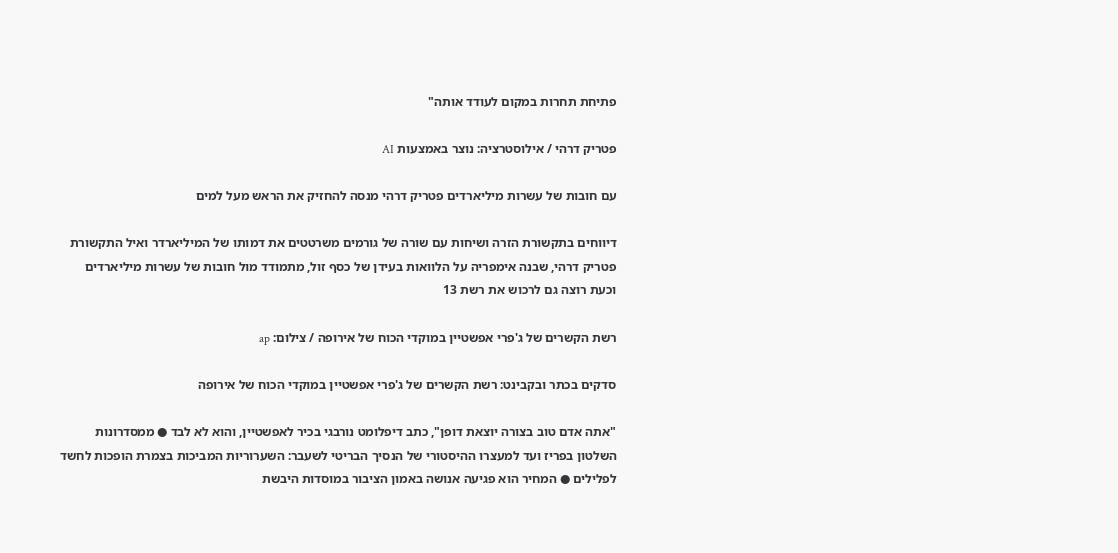פתיחת תחרות במקום לעודד אותה"

פטריק דרהי / אילוסטרציה: נוצר באמצעות AI

עם חובות של עשרות מיליארדים פטריק דרהי מנסה להחזיק את הראש מעל למים

דיווחים בתקשורת הזרה ושיחות עם שורה של גורמים משרטטים את דמותו של המיליארדר ואיל התקשורת פטריק דרהי, שבנה אימפריה על הלוואות בעידן של כסף זול, מתמודד מול חובות של עשרות מיליארדים וכעת רוצה גם לרכוש את רשת 13

רשת הקשרים של ג'פרי אפשטיין במוקדי הכוח של אירופה / צילום: ap

סדקים בכתר ובקבינט: רשת הקשרים של ג'פרי אפשטיין במוקדי הכוח של אירופה

"אתה אדם טוב בצורה יוצאת דופן", כתב דיפלומט נורבגי בכיר לאפשטיין, והוא לא לבד ● ממסדרונות השלטון בפריז ועד למעצרו ההיסטורי של הנסיך הבריטי לשעבר: השערוריות המביכות בצמרת הופכות לחשד לפלילים ● המחיר הוא פגיעה אנושה באמון הציבור במוסדות היבשת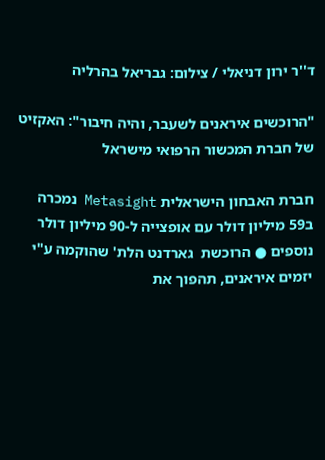ד''ר ירון דניאלי / צילום: גבריאל בהרליה

"הרוכשים איראנים לשעבר, והיה חיבור": האקזיט של חברת המכשור הרפואי מישראל

חברת האבחון הישראלית Metasight נמכרה ב59 מיליון דולר עם אופצייה ל-90 מיליון דולר נוספים ● הרוכשת  גארדנט הלת' שהוקמה ע"י יזמים איראנים, תהפוך את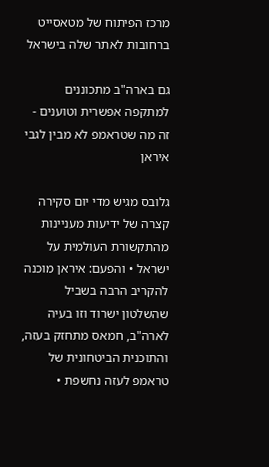מרכז הפיתוח של מטאסייט ברחובות לאתר שלה בישראל

גם בארה"ב מתכוננים למתקפה אפשרית וטוענים - זה מה שטראמפ לא מבין לגבי איראן

גלובס מגיש מדי יום סקירה קצרה של ידיעות מעניינות מהתקשורת העולמית על ישראל • והפעם: איראן מוכנה להקריב הרבה בשביל שהשלטון ישרוד וזו בעיה לארה"ב, חמאס מתחזק בעזה, והתוכנית הביטחונית של טראמפ לעזה נחשפת •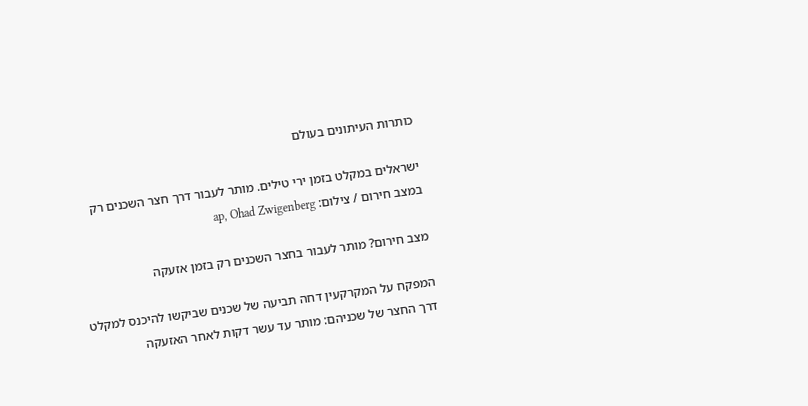כותרות העיתונים בעולם

ישראלים במקלט בזמן ירי טילים. מותר לעבור דרך חצר השכנים רק במצב חירום / צילום: ap, Ohad Zwigenberg

מצב חירום? מותר לעבור בחצר השכנים רק בזמן אזעקה

המפקח על המקרקעין דחה תביעה של שכנים שביקשו להיכנס למקלט דרך החצר של שכניהם: מותר עד עשר דקות לאחר האזעקה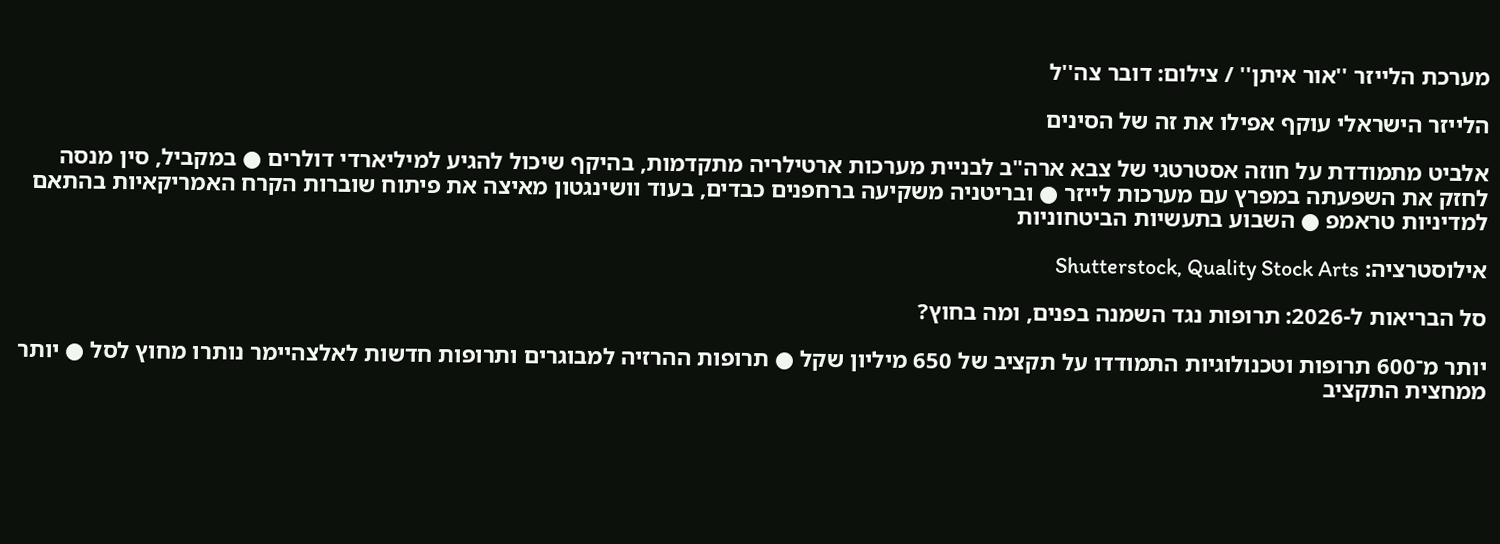מערכת הלייזר ''אור איתן'' / צילום: דובר צה''ל

הלייזר הישראלי עוקף אפילו את זה של הסינים

אלביט מתמודדת על חוזה אסטרטגי של צבא ארה"ב לבניית מערכות ארטילריה מתקדמות, בהיקף שיכול להגיע למיליארדי דולרים ● במקביל, סין מנסה לחזק את השפעתה במפרץ עם מערכות לייזר ● ובריטניה משקיעה ברחפנים כבדים, בעוד וושינגטון מאיצה את פיתוח שוברות הקרח האמריקאיות בהתאם למדיניות טראמפ ● השבוע בתעשיות הביטחוניות

אילוסטרציה: Shutterstock, Quality Stock Arts

סל הבריאות ל-2026: תרופות נגד השמנה בפנים, ומה בחוץ?

יותר מ־600 תרופות וטכנולוגיות התמודדו על תקציב של 650 מיליון שקל ● תרופות ההרזיה למבוגרים ותרופות חדשות לאלצהיימר נותרו מחוץ לסל ● יותר ממחצית התקציב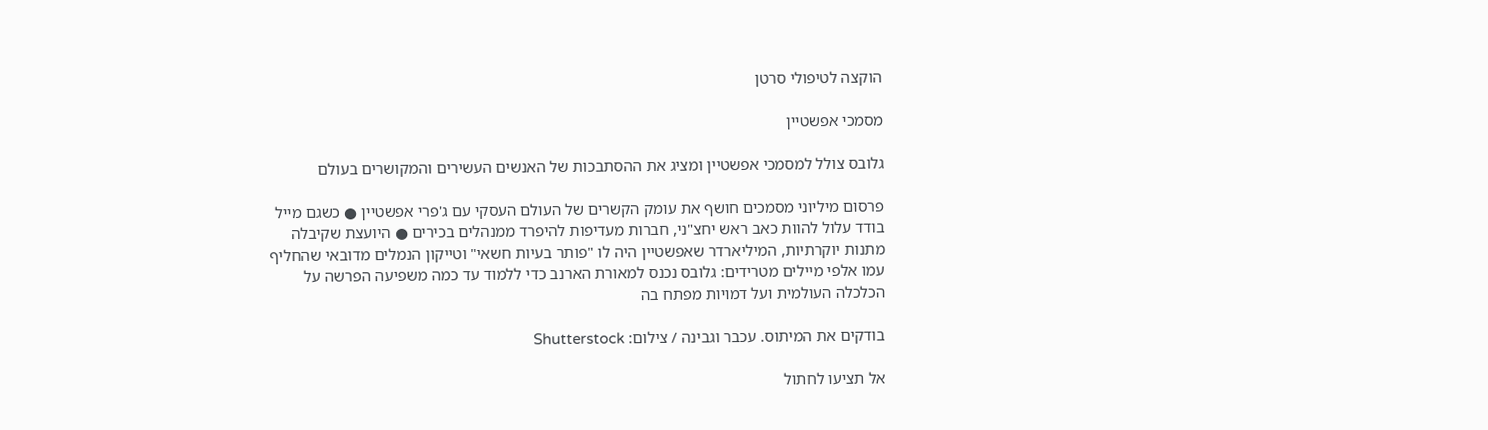הוקצה לטיפולי סרטן

מסמכי אפשטיין

גלובס צולל למסמכי אפשטיין ומציג את ההסתבכות של האנשים העשירים והמקושרים בעולם

פרסום מיליוני מסמכים חושף את עומק הקשרים של העולם העסקי עם ג'פרי אפשטיין ● כשגם מייל בודד עלול להוות כאב ראש יחצ"ני, חברות מעדיפות להיפרד ממנהלים בכירים ● היועצת שקיבלה מתנות יוקרתיות, המיליארדר שאפשטיין היה לו "פותר בעיות חשאי" וטייקון הנמלים מדובאי שהחליף עמו אלפי מיילים מטרידים: גלובס נכנס למאורת הארנב כדי ללמוד עד כמה משפיעה הפרשה על הכלכלה העולמית ועל דמויות מפתח בה

בודקים את המיתוס. עכבר וגבינה / צילום: Shutterstock

אל תציעו לחתול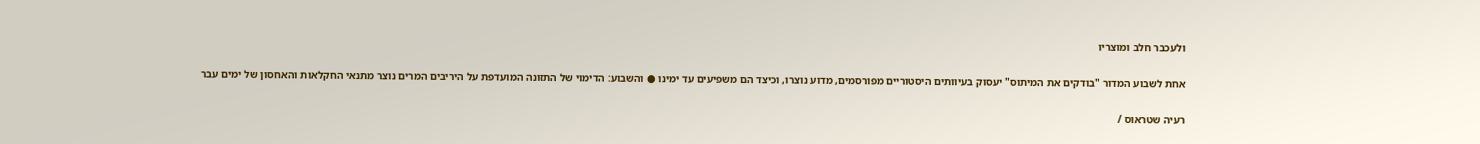ולעכבר חלב ומוצריו

אחת לשבוע המדור "בודקים את המיתוס" יעסוק בעיוותים היסטוריים מפורסמים, מדוע נוצרו, וכיצד הם משפיעים עד ימינו ● והשבוע: הדימוי של התזונה המועדפת על היריבים המרים נוצר מתנאי החקלאות והאחסון של ימים עבר

רעיה שטראוס /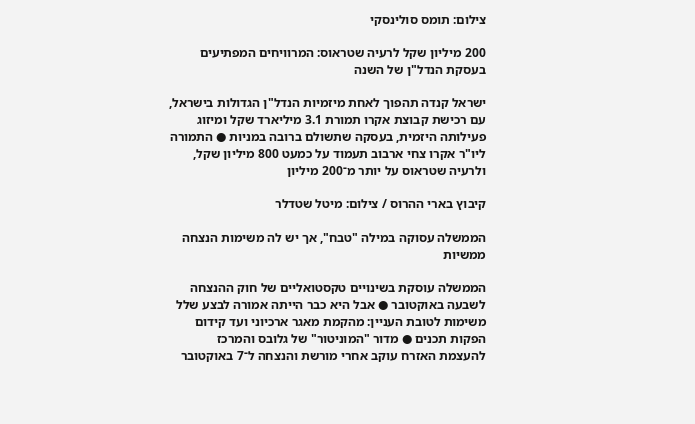צילום: תומס סולינסקי

200 מיליון שקל לרעיה שטראוס: המרוויחים המפתיעים בעסקת הנדל"ן של השנה

ישראל קנדה תהפוך לאחת מיזמיות הנדל"ן הגדולות בישראל, עם רכישת קבוצת אקרו תמורת 3.1 מיליארד שקל ומיזוג פעילותה היזמית, בעסקה שתשולם ברובה במניות ● התמורה ליו"ר אקרו צחי ארבוב תעמוד על כמעט 800 מיליון שקל, ולרעיה שטראוס על יותר מ־200 מיליון

קיבוץ בארי ההרוס / צילום: מיטל שטדלר

הממשלה עסוקה במילה "טבח", אך יש לה משימות הנצחה ממשיות

הממשלה עוסקת בשינויים טקסטואליים של חוק ההנצחה לשבעה באוקטובר ● אבל היא כבר הייתה אמורה לבצע שלל משימות לטובת העניין: מהקמת מאגר ארכיוני ועד קידום הפקות תכנים ● מדור "המוניטור" של גלובס והמרכז להעצמת האזרח עוקב אחרי מורשת והנצחה ל־7 באוקטובר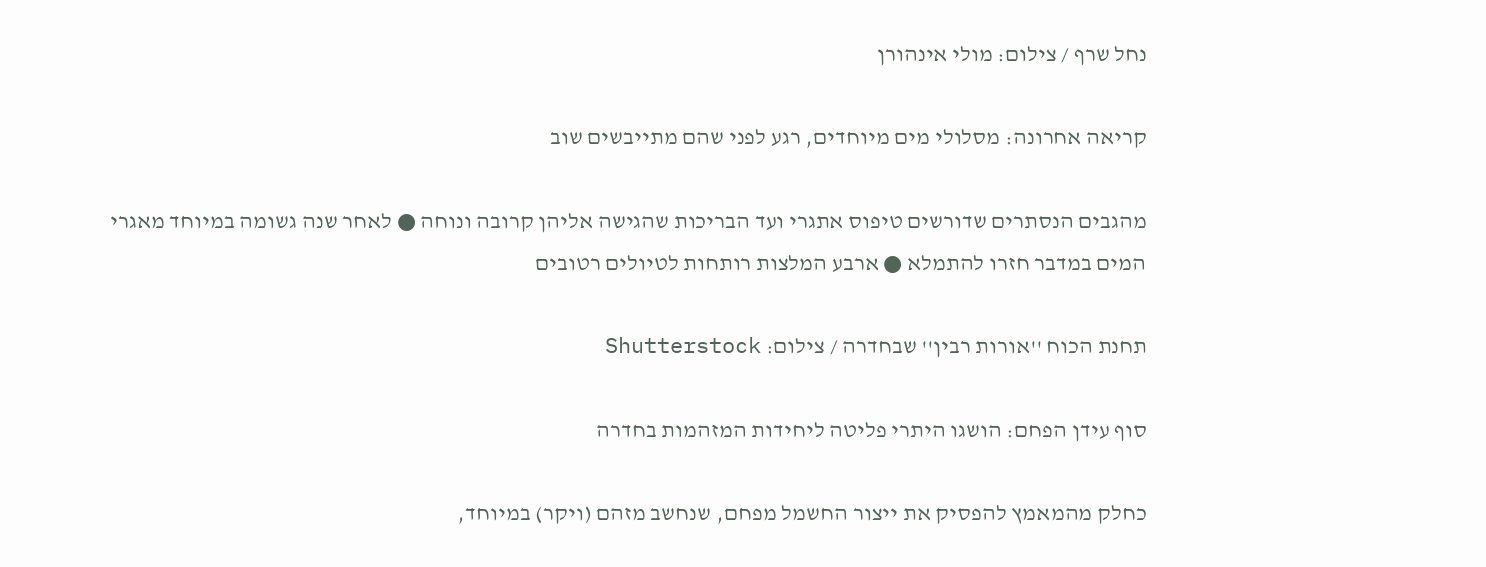נחל שרף / צילום: מולי אינהורן

קריאה אחרונה: מסלולי מים מיוחדים, רגע לפני שהם מתייבשים שוב

מהגבים הנסתרים שדורשים טיפוס אתגרי ועד הבריכות שהגישה אליהן קרובה ונוחה ● לאחר שנה גשומה במיוחד מאגרי המים במדבר חזרו להתמלא ● ארבע המלצות רותחות לטיולים רטובים

תחנת הכוח ''אורות רבין'' שבחדרה / צילום: Shutterstock

סוף עידן הפחם: הושגו היתרי פליטה ליחידות המזהמות בחדרה

כחלק מהמאמץ להפסיק את ייצור החשמל מפחם, שנחשב מזהם (ויקר) במיוחד,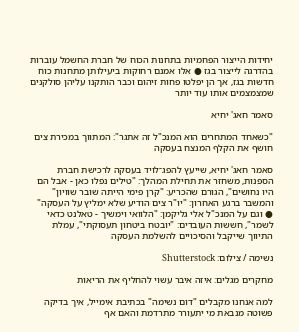יחידות הייצור הפחמיות בתחנות הכוח של חברת החשמל עוברות בהדרגה לייצור בגז ● אלו אמנם רחוקות ביעילותן מתחנות כוח חדשות בגז, אך הן יפלטו פחות זיהום וכבר הותקנו עליהן סולקנים שמצמצמים אותו עוד יותר

סאמר חאג' יחיא

"כשאחד המתחרים הוא המנכ"ל זה אתגר": המתווך במכירת צים חושף את הקלף המנצח בעסקה

סאמר חאג' יחיא, שייעץ להפג־לויד בעסקה לרכישת חברת הספנות, משחזר את תחילת המהלך: "טילים נפלו כאן - אבל הם היו נחושים", הגורם שהכריע: "קרן פימי הייתה שובר שוויון" והמשבר ברגע האחרון: "יו"ר צים הודיע שלא ימליץ על העסקה" ● וגם על המנכ"ל אלי גליקמן: "הלוואי וימשיך - טאלנט כדאי לשמר", חששות העובדים: "יובטח ביטחון תעסוקתי", עמלת התיווך שייקבל והסיכויים להשלמת העסקה

נשימה / צילום: Shutterstock

מחקרים מגלים: איזה איבר עשוי להחליף את הריאות

למה אנחנו מקבלים "דום נשימה" בכתיבת אימייל, איך בדיקה פשוטה מנבאת מי יתעורר מתרדמת והאם אף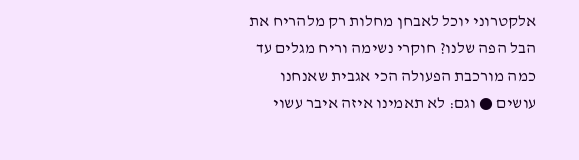אלקטרוני יוכל לאבחן מחלות רק מלהריח את הבל הפה שלנו? חוקרי נשימה וריח מגלים עד כמה מורכבת הפעולה הכי אגבית שאנחנו עושים ● וגם: לא תאמינו איזה איבר עשוי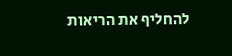להחליף את הריאות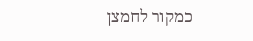כמקור לחמצן